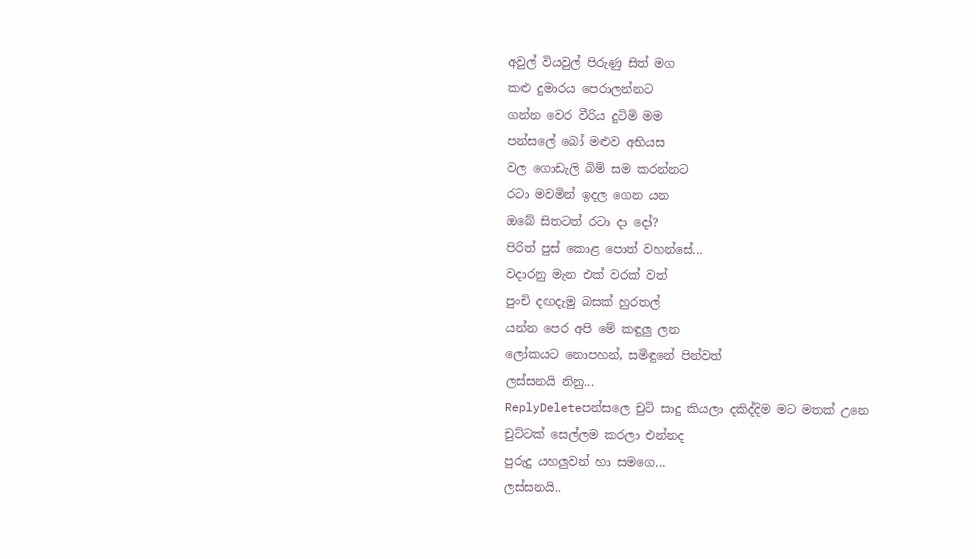අවුල් වියවුල් පිරුණු සිත් මග
කළු දුමාරය පෙරාලන්නට
ගන්න වෙර වීරිය දුටිමි මම
පන්සලේ බෝ මළුව අභියස
වල ගොඩැලි බිම් සම කරන්නට
රටා මවමින් ඉදල ගෙන යන
ඔබේ සිතටත් රටා දා දෝ?
පිරිත් පුස් කොළ පොත් වහන්සේ...
වදාරනු මැන එක් වරක් වත්
පුංචි දඟදැමු බසක් හුරතල්
යන්න පෙර අපි මේ කඳුලු ලන
ලෝකයට නොපහන්, සමිඳුනේ පින්වත්
ලස්සනයි නිනු...
ReplyDeleteපන්සලෙ චුටි සාදු කියලා දකිද්දිම මට මතක් උනෙ
චුට්ටක් සෙල්ලම කරලා එන්නද
පුරුදු යහලුවන් හා සමගෙ...
ලස්සනයි..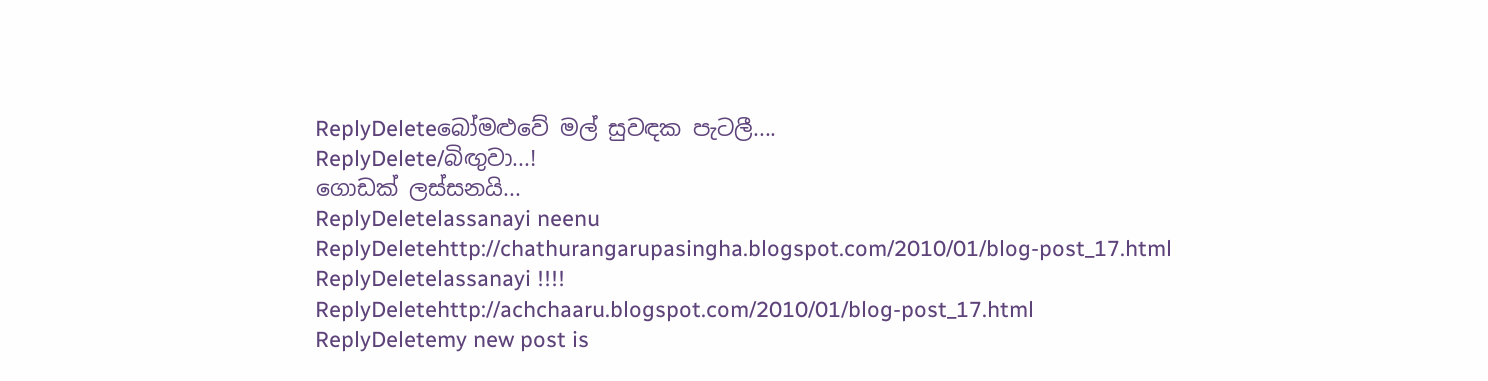ReplyDeleteබෝමළුවේ මල් සුවඳක පැටලී....
ReplyDelete/බිඟුවා...!
ගොඩක් ලස්සනයි...
ReplyDeletelassanayi neenu
ReplyDeletehttp://chathurangarupasingha.blogspot.com/2010/01/blog-post_17.html
ReplyDeletelassanayi !!!!
ReplyDeletehttp://achchaaru.blogspot.com/2010/01/blog-post_17.html
ReplyDeletemy new post is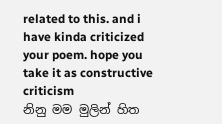related to this. and i have kinda criticized your poem. hope you take it as constructive criticism
නිනු මම මුලින් හිත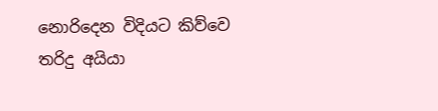නොරිදෙන විදියට කිව්වෙ තරිදු අයියා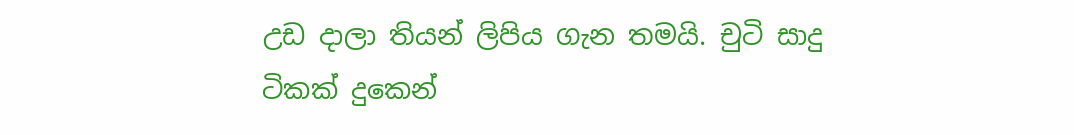උඩ දාලා තියන් ලිපිය ගැන තමයි. චුටි සාදු ටිකක් දුකෙන්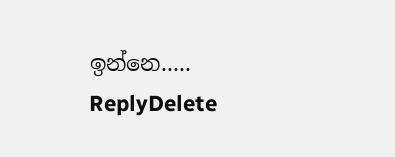ඉන්නෙ.....
ReplyDelete